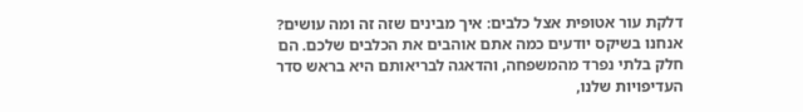דלקת עור אטופית אצל כלבים: איך מבינים שזה זה ומה עושים?
אנחנו בשיקס יודעים כמה אתם אוהבים את הכלבים שלכם. הם חלק בלתי נפרד מהמשפחה, והדאגה לבריאותם היא בראש סדר העדיפויות שלנו,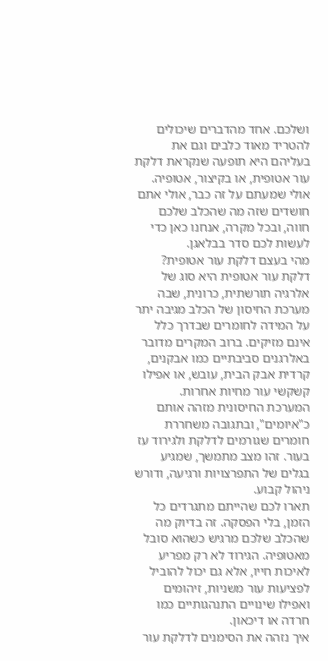ושלכם. אחד מהדברים שיכולים להטריד מאוד כלבים וגם את בעליהם היא תופעה שנקראת דלקת עור אטופית, או בקיצור, אטופיה. אולי שמעתם על זה כבר, אולי אתם חושדים שזה מה שהכלב שלכם חווה, ובכל מקרה, אנחנו כאן כדי לעשות לכם סדר בבלאגן.
מהי בעצם דלקת עור אטופית?
דלקת עור אטופית היא סוג של אלרגיה תורשתית, כרונית, שבה מערכת החיסון של הכלב מגיבה יתר על המידה לחומרים שבדרך כלל אינם מזיקים. ברוב המקרים מדובר באלרגנים סביבתיים כמו אבקנים, קרדית אבק הבית, עובש, או אפילו קשקשי עור מחיות אחרות. המערכת החיסונית מזהה אותם כ"איומים", ובתגובה משחררת חומרים שגורמים לדלקת ולגירוד עז בעור. זהו מצב מתמשך, שמגיע בגלים של התפרצויות ורגיעה, ודורש ניהול קבוע.
תארו לכם שהייתם מתגרדים כל הזמן, בלי הפסקה. זה בדיוק מה שהכלב שלכם מרגיש כשהוא סובל מאטופיה. הגירוד לא רק מפריע לאיכות חייו, אלא גם יכול להוביל לפציעות עור משניות, זיהומים ואפילו שינויים התנהגותיים כמו חרדה או דיכאון.
איך נזהה את הסימנים לדלקת עור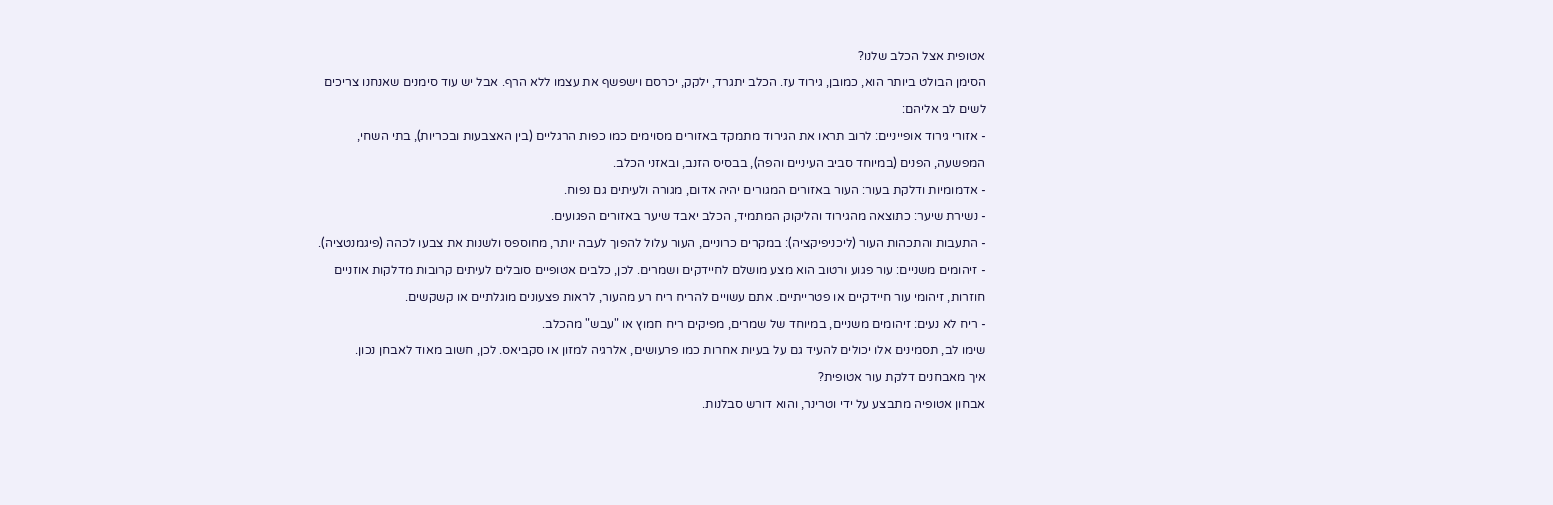אטופית אצל הכלב שלנו?
הסימן הבולט ביותר הוא, כמובן, גירוד עז. הכלב יתגרד, ילקק, יכרסם וישפשף את עצמו ללא הרף. אבל יש עוד סימנים שאנחנו צריכים לשים לב אליהם:
- אזורי גירוד אופייניים: לרוב תראו את הגירוד מתמקד באזורים מסוימים כמו כפות הרגליים (בין האצבעות ובכריות), בתי השחי, המפשעה, הפנים (במיוחד סביב העיניים והפה), בבסיס הזנב, ובאזני הכלב.
- אדמומיות ודלקת בעור: העור באזורים המגורים יהיה אדום, מגורה ולעיתים גם נפוח.
- נשירת שיער: כתוצאה מהגירוד והליקוק המתמיד, הכלב יאבד שיער באזורים הפגועים.
- התעבות והתכהות העור (ליכניפיקציה): במקרים כרוניים, העור עלול להפוך לעבה יותר, מחוספס ולשנות את צבעו לכהה (פיגמנטציה).
- זיהומים משניים: עור פגוע ורטוב הוא מצע מושלם לחיידקים ושמרים. לכן, כלבים אטופיים סובלים לעיתים קרובות מדלקות אוזניים חוזרות, זיהומי עור חיידקיים או פטרייתיים. אתם עשויים להריח ריח רע מהעור, לראות פצעונים מוגלתיים או קשקשים.
- ריח לא נעים: זיהומים משניים, במיוחד של שמרים, מפיקים ריח חמוץ או "עבש" מהכלב.
שימו לב, תסמינים אלו יכולים להעיד גם על בעיות אחרות כמו פרעושים, אלרגיה למזון או סקביאס. לכן, חשוב מאוד לאבחן נכון.
איך מאבחנים דלקת עור אטופית?
אבחון אטופיה מתבצע על ידי וטרינר, והוא דורש סבלנות.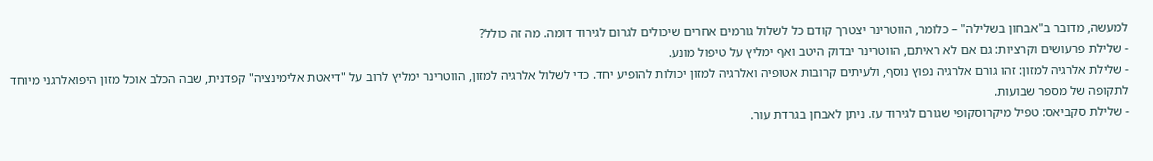למעשה, מדובר ב"אבחון בשלילה" – כלומר, הווטרינר יצטרך קודם כל לשלול גורמים אחרים שיכולים לגרום לגירוד דומה. מה זה כולל?
- שלילת פרעושים וקרציות: גם אם לא ראיתם, הווטרינר יבדוק היטב ואף ימליץ על טיפול מונע.
- שלילת אלרגיה למזון: זהו גורם אלרגיה נפוץ נוסף, ולעיתים קרובות אטופיה ואלרגיה למזון יכולות להופיע יחד. כדי לשלול אלרגיה למזון, הווטרינר ימליץ לרוב על "דיאטת אלימינציה" קפדנית, שבה הכלב אוכל מזון היפואלרגני מיוחד לתקופה של מספר שבועות.
- שלילת סקביאס: טפיל מיקרוסקופי שגורם לגירוד עז. ניתן לאבחן בגרדת עור.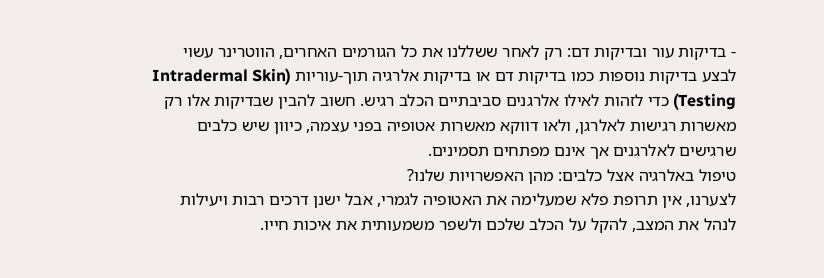- בדיקות עור ובדיקות דם: רק לאחר ששללנו את כל הגורמים האחרים, הווטרינר עשוי לבצע בדיקות נוספות כמו בדיקות דם או בדיקות אלרגיה תוך-עוריות (Intradermal Skin Testing) כדי לזהות לאילו אלרגנים סביבתיים הכלב רגיש. חשוב להבין שבדיקות אלו רק מאשרות רגישות לאלרגן, ולאו דווקא מאשרות אטופיה בפני עצמה, כיוון שיש כלבים שרגישים לאלרגנים אך אינם מפתחים תסמינים.
טיפול באלרגיה אצל כלבים: מהן האפשרויות שלנו?
לצערנו, אין תרופת פלא שמעלימה את האטופיה לגמרי, אבל ישנן דרכים רבות ויעילות לנהל את המצב, להקל על הכלב שלכם ולשפר משמעותית את איכות חייו.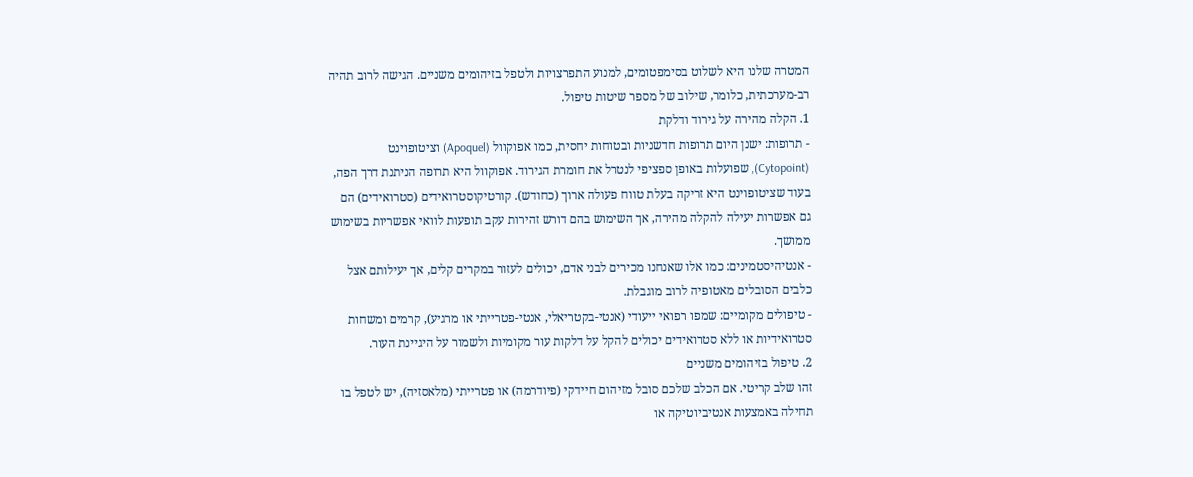המטרה שלנו היא לשלוט בסימפטומים, למנוע התפרצויות ולטפל בזיהומים משניים. הגישה לרוב תהיה רב-מערכתית, כלומר, שילוב של מספר שיטות טיפול.
1. הקלה מהירה על גירוד ודלקת
- תרופות: ישנן היום תרופות חדשניות ובטוחות יחסית, כמו אפוקוול (Apoquel) וציטופוינט (Cytopoint), שפועלות באופן ספציפי לנטרל את חומרת הגירוד. אפוקוול היא תרופה הניתנת דרך הפה, בעוד שציטופוינט היא זריקה בעלת טווח פעולה ארוך (כחודש). קורטיקוסטרואידים (סטרואידים) הם גם אפשרות יעילה להקלה מהירה, אך השימוש בהם דורש זהירות עקב תופעות לוואי אפשריות בשימוש ממושך.
- אנטיהיסטמינים: כמו אלו שאנחנו מכירים לבני אדם, יכולים לעזור במקרים קלים, אך יעילותם אצל כלבים הסובלים מאטופיה לרוב מוגבלת.
- טיפולים מקומיים: שמפו רפואי ייעודי (אנטי-בקטריאלי, אנטי-פטרייתי או מרגיע), קרמים ומשחות סטרואידיות או ללא סטרואידים יכולים להקל על דלקות עור מקומיות ולשמור על היגיינת העור.
2. טיפול בזיהומים משניים
זהו שלב קריטי. אם הכלב שלכם סובל מזיהום חיידקי (פיודרמה) או פטרייתי (מלאסזיה), יש לטפל בו תחילה באמצעות אנטיביוטיקה או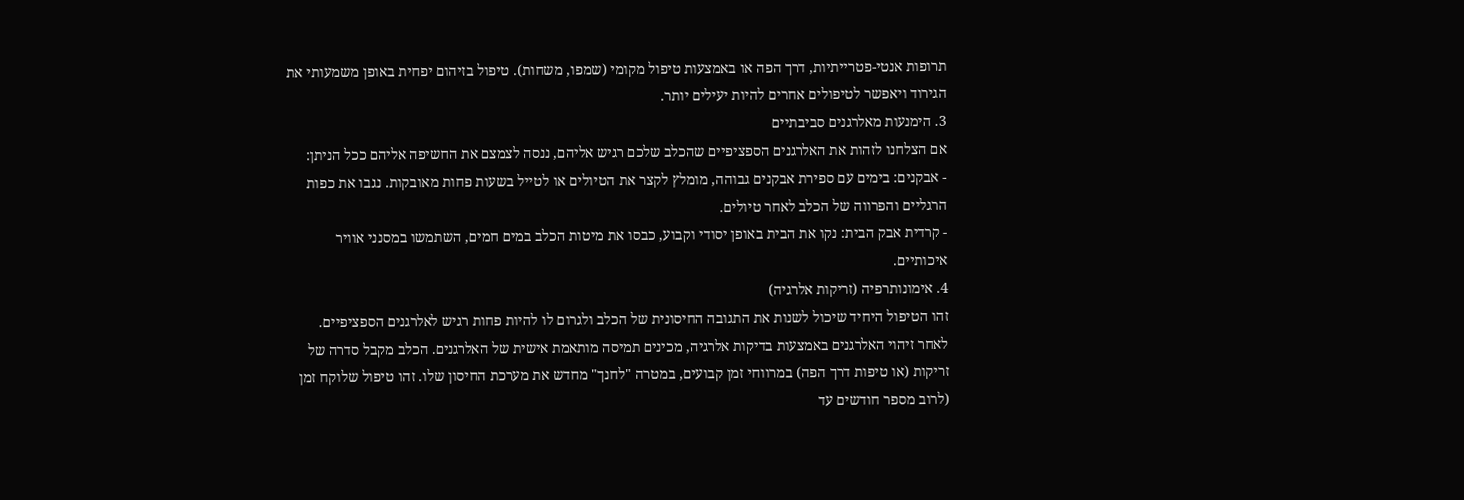תרופות אנטי-פטרייתיות, דרך הפה או באמצעות טיפול מקומי (שמפו, משחות). טיפול בזיהום יפחית באופן משמעותי את הגירוד ויאפשר לטיפולים אחרים להיות יעילים יותר.
3. הימנעות מאלרגנים סביבתיים
אם הצלחנו לזהות את האלרגנים הספציפיים שהכלב שלכם רגיש אליהם, ננסה לצמצם את החשיפה אליהם ככל הניתן:
- אבקנים: בימים עם ספירת אבקנים גבוהה, מומלץ לקצר את הטיולים או לטייל בשעות פחות מאובקות. נגבו את כפות הרגליים והפרווה של הכלב לאחר טיולים.
- קרדית אבק הבית: נקו את הבית באופן יסודי וקבוע, כבסו את מיטות הכלב במים חמים, השתמשו במסנני אוויר איכותיים.
4. אימונותרפיה (זריקות אלרגיה)
זהו הטיפול היחיד שיכול לשנות את התגובה החיסונית של הכלב ולגרום לו להיות פחות רגיש לאלרגנים הספציפיים. לאחר זיהוי האלרגנים באמצעות בדיקות אלרגיה, מכינים תמיסה מותאמת אישית של האלרגנים. הכלב מקבל סדרה של זריקות (או טיפות דרך הפה) במרווחי זמן קבועים, במטרה "לחנך" מחדש את מערכת החיסון שלו. זהו טיפול שלוקח זמן (לרוב מספר חודשים עד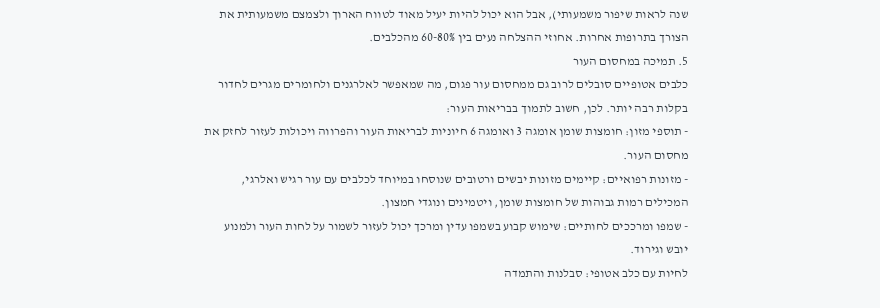שנה לראות שיפור משמעותי), אבל הוא יכול להיות יעיל מאוד לטווח הארוך ולצמצם משמעותית את הצורך בתרופות אחרות. אחוזי ההצלחה נעים בין 60-80% מהכלבים.
5. תמיכה במחסום העור
כלבים אטופיים סובלים לרוב גם ממחסום עור פגום, מה שמאפשר לאלרגנים ולחומרים מגרים לחדור בקלות רבה יותר. לכן, חשוב לתמוך בבריאות העור:
- תוספי מזון: חומצות שומן אומגה 3 ואומגה 6 חיוניות לבריאות העור והפרווה ויכולות לעזור לחזק את מחסום העור.
- מזונות רפואיים: קיימים מזונות יבשים ורטובים שנוסחו במיוחד לכלבים עם עור רגיש ואלרגי, המכילים רמות גבוהות של חומצות שומן, ויטמינים ונוגדי חמצון.
- שמפו ומרככים לחותיים: שימוש קבוע בשמפו עדין ומרכך יכול לעזור לשמור על לחות העור ולמנוע יובש וגירוד.
לחיות עם כלב אטופי: סבלנות והתמדה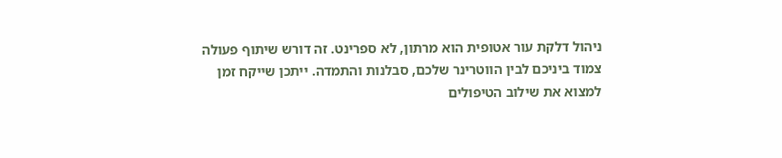ניהול דלקת עור אטופית הוא מרתון, לא ספרינט. זה דורש שיתוף פעולה צמוד ביניכם לבין הווטרינר שלכם, סבלנות והתמדה. ייתכן שייקח זמן למצוא את שילוב הטיפולים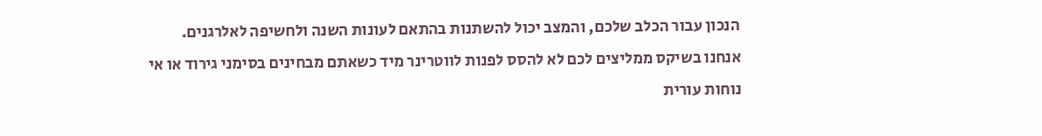הנכון עבור הכלב שלכם, והמצב יכול להשתנות בהתאם לעונות השנה ולחשיפה לאלרגנים.
אנחנו בשיקס ממליצים לכם לא להסס לפנות לווטרינר מיד כשאתם מבחינים בסימני גירוד או אי נוחות עורית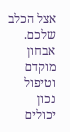אצל הכלב שלכם. אבחון מוקדם וטיפול נכון יכולים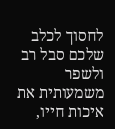לחסוך לכלב שלכם סבל רב ולשפר משמעותית את איכות חייו,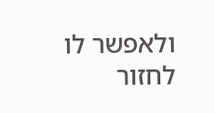ולאפשר לו לחזור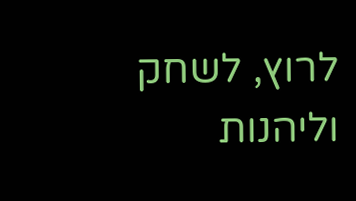לרוץ, לשחק וליהנות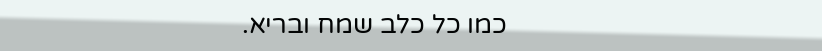כמו כל כלב שמח ובריא.